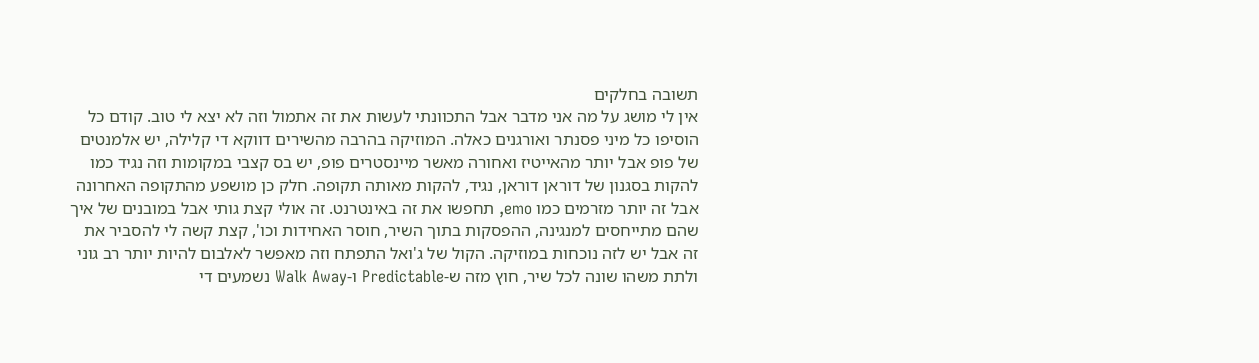תשובה בחלקים
אין לי מושג על מה אני מדבר אבל התכוונתי לעשות את זה אתמול וזה לא יצא לי טוב. קודם כל הוסיפו כל מיני פסנתר ואורגנים כאלה. המוזיקה בהרבה מהשירים דווקא די קלילה, יש אלמנטים של פופ אבל יותר מהאייטיז ואחורה מאשר מיינסטרים פופ, יש בס קצבי במקומות וזה נגיד כמו להקות בסגנון של דוראן דוראן, נגיד, להקות מאותה תקופה. חלק כן מושפע מהתקופה האחרונה אבל זה יותר מזרמים כמו emo, תחפשו את זה באינטרנט. זה אולי קצת גותי אבל במובנים של איך שהם מתייחסים למנגינה, ההפסקות בתוך השיר, חוסר האחידות וכו', קצת קשה לי להסביר את זה אבל יש לזה נוכחות במוזיקה. הקול של ג'ואל התפתח וזה מאפשר לאלבום להיות יותר רב גוני ולתת משהו שונה לכל שיר, חוץ מזה ש-Predictable ו-Walk Away נשמעים די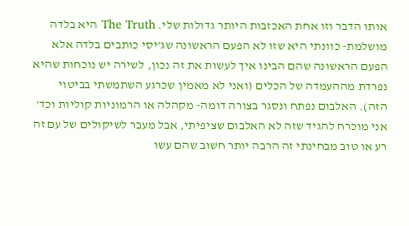אותו הדבר וזו אחת האכזבות היותר גדולות שלי. The Truth היא בלדה מושלמת- כוונתי היא שזו לא הפעם הראשונה שג'יסי כותבים בלדה אלא הפעם הראשונה שהם הבינו איך לעשות את זה נכון, לשירה יש נוכחות שהיא נפרדת מההעמדה של הכלים (ואני לא מאמין שכרגע השתמשתי בביטוי הזה). האלבום נפתח ונסגר בצורה דומה- מקהלה או הרמוניות קוליות וכד' אני מוכרח להגיד שזה לא האלבום שציפיתי, אבל מעבר לשיקולים של עם זה רע או טוב מבחינתי זה הרבה יותר חשוב שהם עשו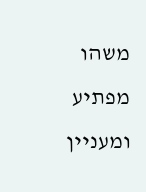משהו מפתיע ומעניין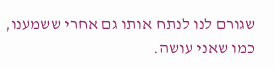שגורם לנו לנתח אותו גם אחרי ששמענו, כמו שאני עושה.